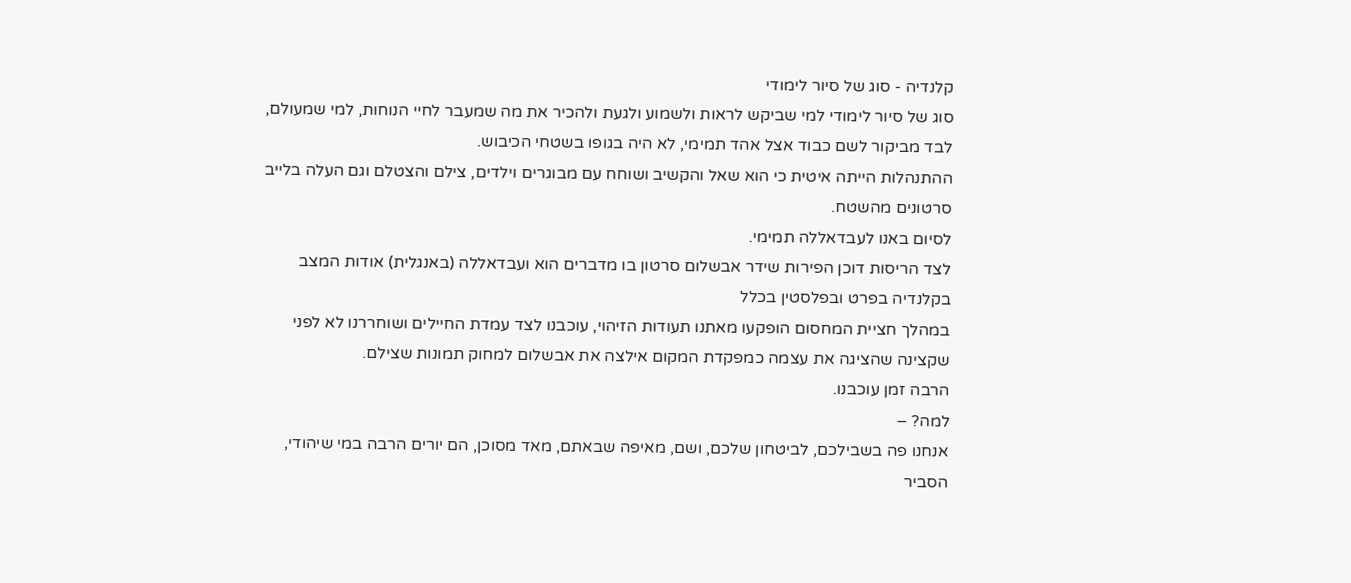קלנדיה - סוג של סיור לימודי
סוג של סיור לימודי למי שביקש לראות ולשמוע ולגעת ולהכיר את מה שמעבר לחיי הנוחות, למי שמעולם, לבד מביקור לשם כבוד אצל אהד תמימי, לא היה בגופו בשטחי הכיבוש.
ההתנהלות הייתה איטית כי הוא שאל והקשיב ושוחח עם מבוגרים וילדים, צילם והצטלם וגם העלה בלייב סרטונים מהשטח.
לסיום באנו לעבדאללה תמימי.
לצד הריסות דוכן הפירות שידר אבשלום סרטון בו מדברים הוא ועבדאללה (באנגלית) אודות המצב בקלנדיה בפרט ובפלסטין בכלל
במהלך חציית המחסום הופקעו מאתנו תעודות הזיהוי, עוכבנו לצד עמדת החיילים ושוחררנו לא לפני שקצינה שהציגה את עצמה כמפקדת המקום אילצה את אבשלום למחוק תמונות שצילם.
הרבה זמן עוכבנו.
למה? –
אנחנו פה בשבילכם, לביטחון שלכם, ושם, מאיפה שבאתם, מאד מסוכן, הם יורים הרבה במי שיהודי, הסביר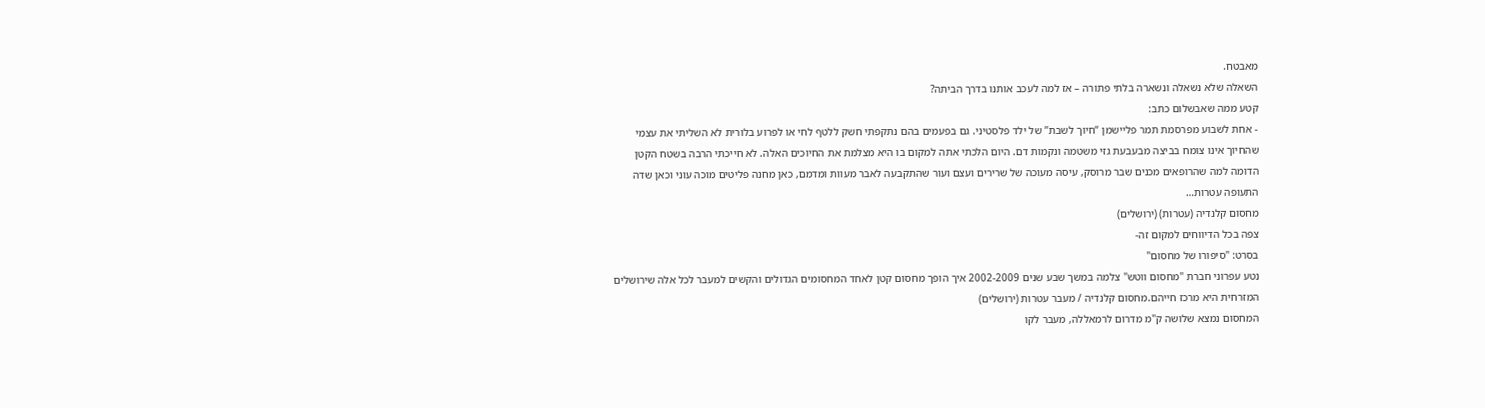מאבטח.
השאלה שלא נשאלה ונשארה בלתי פתורה – אז למה לעכב אותנו בדרך הביתה?
קטע ממה שאבשלום כתב:
- אחת לשבוע מפרסמת תמר פליישמן “חיוך לשבת” של ילד פלסטיני. גם בפעמים בהם נתקפתי חשק ללטף לחי או לפרוע בלורית לא השליתי את עצמי שהחיוך אינו צומח בביצה מבעבעת גזי משטמה ונקמות דם. היום הלכתי אתה למקום בו היא מצלמת את החיוכים האלה. לא חייכתי הרבה בשטח הקטן הדומה למה שהרופאים מכנים שבר מרוסק, עיסה מעוכה של שרירים ועצם ועור שהתקבעה לאבר מעוות ומדמם, כאן מחנה פליטים מוכה עוני וכאן שדה התעופה עטרות…
מחסום קלנדיה (עטרות) (ירושלים)
צפה בכל הדיווחים למקום זה-
בסרט: "סיפורו של מחסום"
נטע עפרוני חברת "מחסום ווטש" צלמה במשך שבע שנים 2002-2009 איך הופך מחסום קטן לאחד המחסומים הגדולים והקשים למעבר לכל אלה שירושלים המזרחית היא מרכז חייהם.מחסום קלנדיה / מעבר עטרות (ירושלים)
המחסום נמצא שלושה ק"מ מדרום לרמאללה, מעבר לקו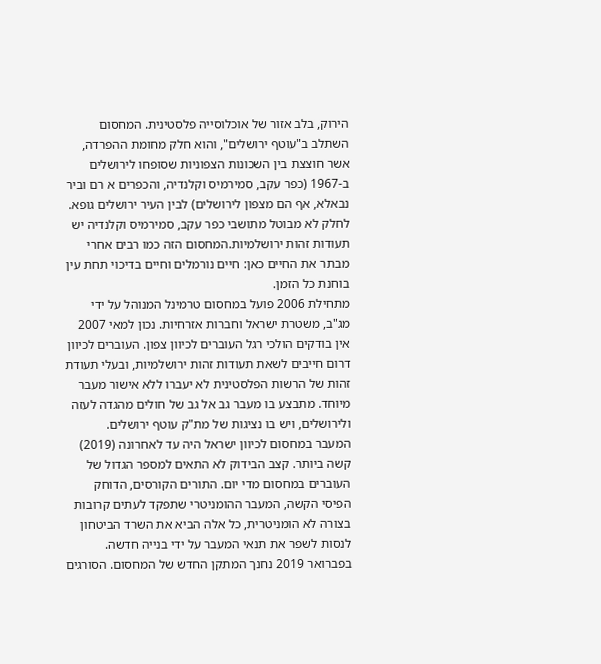הירוק, בלב אזור של אוכלוסייה פלסטינית. המחסום השתלב ב"עוטף ירושלים", והוא חלק מחומת ההפרדה, אשר חוצצת בין השכונות הצפוניות שסופחו לירושלים ב-1967 (כפר עקב, סמירמיס וקלנדיה, והכפרים א רם וביר נבאלא, אף הם מצפון לירושלים) לבין העיר ירושלים גופא. לחלק לא מבוטל מתושבי כפר עקב, סמירמיס וקלנדיה יש תעודות זהות ירושלמיות.המחסום הזה כמו רבים אחרי מבתר את החיים כאן: חיים נורמלים וחיים בדיכוי תחת עין בוחנת כל הזמן.
מתחילת 2006 פועל במחסום טרמינל המנוהל על ידי מג"ב, משטרת ישראל וחברות אזרחיות. נכון למאי 2007 אין בודקים הולכי רגל העוברים לכיוון צפון. העוברים לכיוון דרום חייבים לשאת תעודות זהות ירושלמיות, ובעלי תעודת זהות של הרשות הפלסטינית לא יעברו ללא אישור מעבר מיוחד. מתבצע בו מעבר גב אל גב של חולים מהגדה לעזה ולירושלים, ויש בו נציגות של מת"ק עוטף ירושלים.
המעבר במחסום לכיוון ישראל היה עד לאחרונה (2019) קשה ביותר. קצב הבידוק לא התאים למספר הגדול של העוברים במחסום מדי יום. התורים הקורסים, הדוחק הפיסי הקשה, המעבר ההומניטרי שתפקד לעתים קרובות בצורה לא הומניטרית, כל אלה הביא את השרד הביטחון לנסות לשפר את תנאי המעבר על ידי בנייה חדשה.
בפברואר 2019 נחנך המתקן החדש של המחסום. הסורגים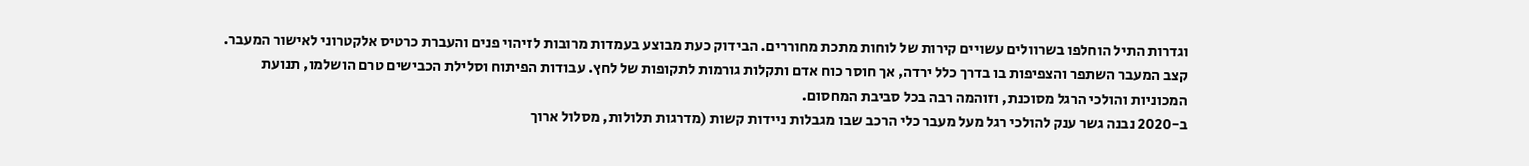וגדרות התיל הוחלפו בשרוולים עשויים קירות של לוחות מתכת מחוררים. הבידוק כעת מבוצע בעמדות מרובות לזיהוי פנים והעברת כרטיס אלקטרוני לאישור המעבר. קצב המעבר השתפר והצפיפות בו בדרך כלל ירדה, אך חוסר כוח אדם ותקלות גורמות לתקופות של לחץ. עבודות הפיתוח וסלילת הכבישים טרם הושלמו, תנועת המכוניות והולכי הרגל מסוכנת, וזוהמה רבה בכל סביבת המחסום.
ב-2020 נבנה גשר ענק להולכי רגל מעל מעבר כלי הרכב שבו מגבלות ניידות קשות (מדרגות תלולות, מסלול ארוך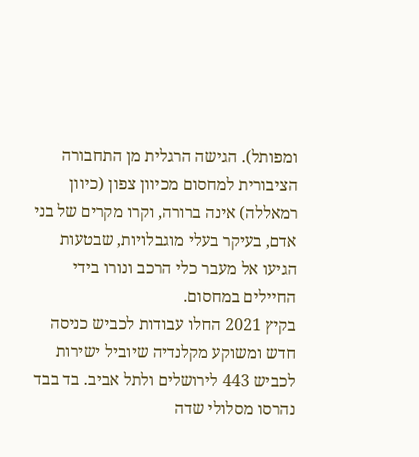ומפותל). הגישה הרגלית מן התחבורה הציבורית למחסום מכיוון צפון (כיוון רמאללה) אינה ברורה, וקרו מקרים של בני אדם, בעיקר בעלי מוגבלויות, שבטעות הגיעו אל מעבר כלי הרכב ונורו בידי החיילים במחסום.
בקיץ 2021 החלו עבודות לכביש כניסה חדש ומשוקע מקלנדיה שיוביל ישירות לכביש 443 לירושלים ולתל אביב. בד בבד נהרסו מסלולי שדה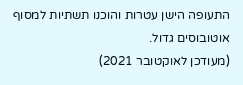התעופה הישן עטרות והוכנו תשתיות למסוף אוטובוסים גדול.
(מעודכן לאוקטובר 2021)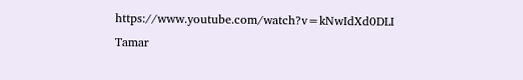https://www.youtube.com/watch?v=kNwIdXd0DLI
Tamar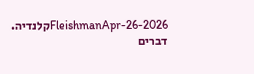FleishmanApr-26-2026קלנדיה. דברים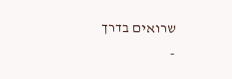שרואים בדרך
-